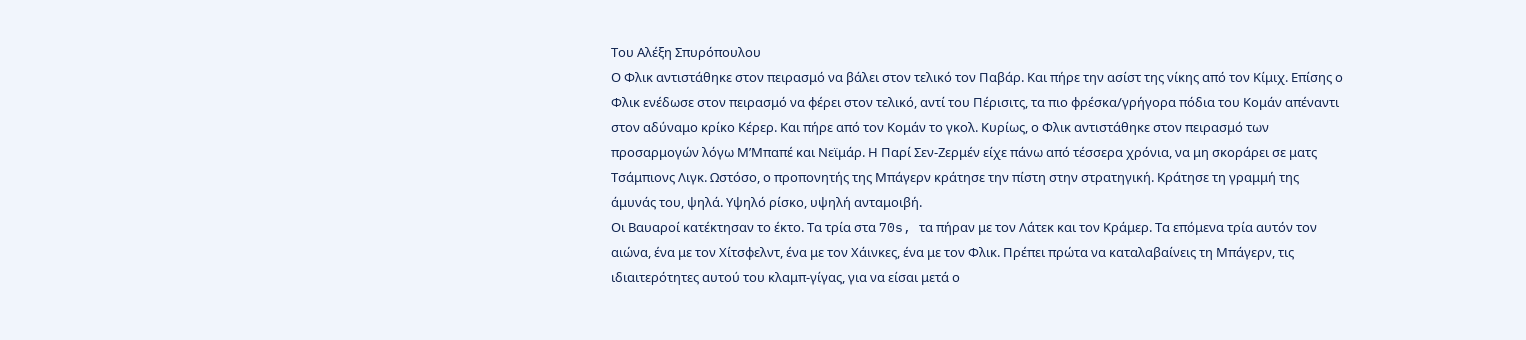Του Αλέξη Σπυρόπουλου
Ο Φλικ αντιστάθηκε στον πειρασμό να βάλει στον τελικό τον Παβάρ. Και πήρε την ασίστ της νίκης από τον Κίμιχ. Επίσης ο Φλικ ενέδωσε στον πειρασμό να φέρει στον τελικό, αντί του Πέρισιτς, τα πιο φρέσκα/γρήγορα πόδια του Κομάν απέναντι στον αδύναμο κρίκο Κέρερ. Και πήρε από τον Κομάν το γκολ. Κυρίως, ο Φλικ αντιστάθηκε στον πειρασμό των προσαρμογών λόγω Μ’Μπαπέ και Νεϊμάρ. Η Παρί Σεν-Ζερμέν είχε πάνω από τέσσερα χρόνια, να μη σκοράρει σε ματς Τσάμπιονς Λιγκ. Ωστόσο, ο προπονητής της Μπάγερν κράτησε την πίστη στην στρατηγική. Κράτησε τη γραμμή της άμυνάς του, ψηλά. Υψηλό ρίσκο, υψηλή ανταμοιβή.
Οι Βαυαροί κατέκτησαν το έκτο. Τα τρία στα 70s, τα πήραν με τον Λάτεκ και τον Κράμερ. Τα επόμενα τρία αυτόν τον αιώνα, ένα με τον Χίτσφελντ, ένα με τον Χάινκες, ένα με τον Φλικ. Πρέπει πρώτα να καταλαβαίνεις τη Μπάγερν, τις ιδιαιτερότητες αυτού του κλαμπ-γίγας, για να είσαι μετά ο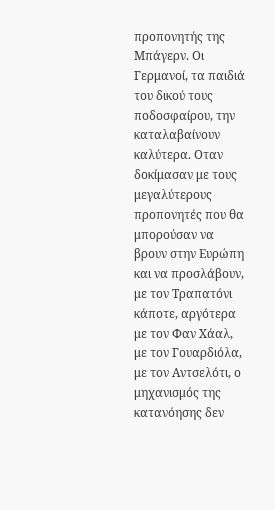προπονητής της Μπάγερν. Οι Γερμανοί, τα παιδιά του δικού τους ποδοσφαίρου, την καταλαβαίνουν καλύτερα. Οταν δοκίμασαν με τους μεγαλύτερους προπονητές που θα μπορούσαν να βρουν στην Ευρώπη και να προσλάβουν, με τον Τραπατόνι κάποτε, αργότερα με τον Φαν Χάαλ, με τον Γουαρδιόλα, με τον Αντσελότι, ο μηχανισμός της κατανόησης δεν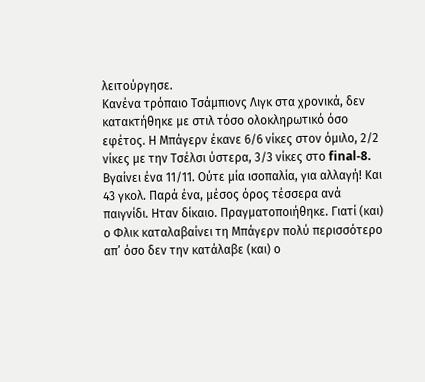λειτούργησε.
Κανένα τρόπαιο Τσάμπιονς Λιγκ στα χρονικά, δεν κατακτήθηκε με στιλ τόσο ολοκληρωτικό όσο εφέτος. Η Μπάγερν έκανε 6/6 νίκες στον όμιλο, 2/2 νίκες με την Τσέλσι ύστερα, 3/3 νίκες στο final-8. Βγαίνει ένα 11/11. Ούτε μία ισοπαλία, για αλλαγή! Και 43 γκολ. Παρά ένα, μέσος όρος τέσσερα ανά παιγνίδι. Ηταν δίκαιο. Πραγματοποιήθηκε. Γιατί (και) ο Φλικ καταλαβαίνει τη Μπάγερν πολύ περισσότερο απ’ όσο δεν την κατάλαβε (και) ο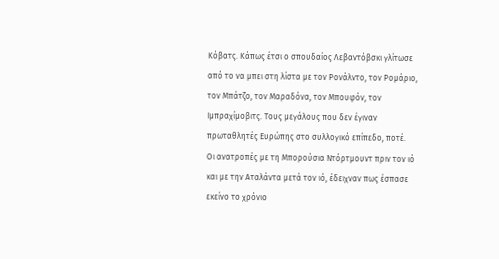Κόβατς. Κάπως έτσι ο σπουδαίος Λεβαντόβσκι γλίτωσε από το να μπει στη λίστα με τον Ρονάλντο, τον Ρομάριο, τον Μπάτζο, τον Μαραδόνα, τον Μπουφόν, τον Ιμπραχίμοβιτς. Τους μεγάλους που δεν έγιναν πρωταθλητές Ευρώπης στο συλλογικό επίπεδο, ποτέ.
Οι ανατροπές με τη Μπορούσια Ντόρτμουντ πριν τον ιό και με την Αταλάντα μετά τον ιό, έδειχναν πως έσπασε εκείνο το χρόνιο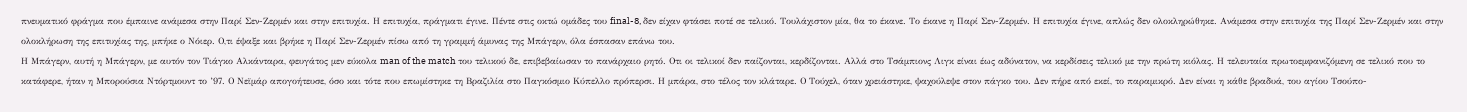πνευματικό φράγμα που έμπαινε ανάμεσα στην Παρί Σεν-Ζερμέν και στην επιτυχία. Η επιτυχία, πράγματι έγινε. Πέντε στις οκτώ ομάδες του final-8, δεν είχαν φτάσει ποτέ σε τελικό. Τουλάχιστον μία, θα το έκανε. Το έκανε η Παρί Σεν-Ζερμέν. Η επιτυχία έγινε, απλώς δεν ολοκληρώθηκε. Ανάμεσα στην επιτυχία της Παρί Σεν-Ζερμέν και στην ολοκλήρωση της επιτυχίας της, μπήκε ο Νόιερ. Ο,τι έψαξε και βρήκε η Παρί Σεν-Ζερμέν πίσω από τη γραμμή άμυνας της Μπάγερν, όλα έσπασαν επάνω του.
Η Μπάγερν, αυτή η Μπάγερν, με αυτόν τον Τιάγκο Αλκάνταρα, φευγάτος μεν εύκολα man of the match του τελικού δε, επιβεβαίωσαν το πανάρχαιο ρητό. Οτι οι τελικοί δεν παίζονται, κερδίζονται. Αλλά στο Τσάμπιονς Λιγκ είναι έως αδύνατον, να κερδίσεις τελικό με την πρώτη κιόλας. Η τελευταία πρωτοεμφανιζόμενη σε τελικό που το κατάφερε, ήταν η Μπορούσια Ντόρτμουντ το ’97. Ο Νεϊμάρ απογοήτευσε, όσο και τότε που επωμίστηκε τη Βραζιλία στο Παγκόσμιο Κύπελλο πρόπερσι. Η μπάρα, στο τέλος τον κλάταρε. Ο Τούχελ, όταν χρειάστηκε, ψαχούλεψε στον πάγκο του. Δεν πήρε από εκεί, το παραμικρό. Δεν είναι η κάθε βραδυά, του αγίου Τσούπο-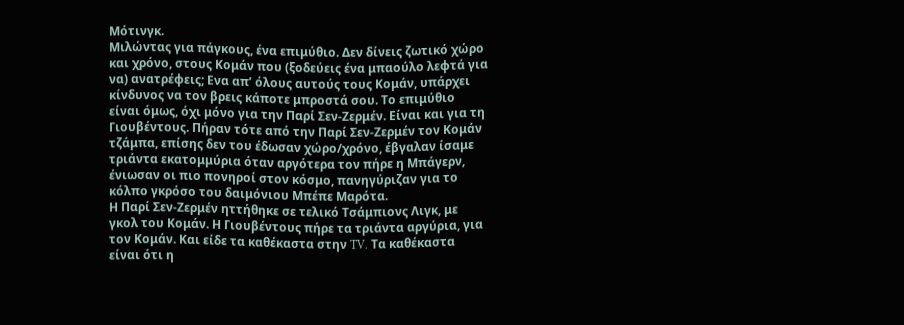Μότινγκ.
Μιλώντας για πάγκους, ένα επιμύθιο. Δεν δίνεις ζωτικό χώρο και χρόνο, στους Κομάν που (ξοδεύεις ένα μπαούλο λεφτά για να) ανατρέφεις; Ενα απ’ όλους αυτούς τους Κομάν, υπάρχει κίνδυνος να τον βρεις κάποτε μπροστά σου. Το επιμύθιο είναι όμως, όχι μόνο για την Παρί Σεν-Ζερμέν. Είναι και για τη Γιουβέντους. Πήραν τότε από την Παρί Σεν-Ζερμέν τον Κομάν τζάμπα, επίσης δεν του έδωσαν χώρο/χρόνο, έβγαλαν ίσαμε τριάντα εκατομμύρια όταν αργότερα τον πήρε η Μπάγερν, ένιωσαν οι πιο πονηροί στον κόσμο, πανηγύριζαν για το κόλπο γκρόσο του δαιμόνιου Μπέπε Μαρότα.
Η Παρί Σεν-Ζερμέν ηττήθηκε σε τελικό Τσάμπιονς Λιγκ, με γκολ του Κομάν. Η Γιουβέντους πήρε τα τριάντα αργύρια, για τον Κομάν. Και είδε τα καθέκαστα στην TV. Τα καθέκαστα είναι ότι η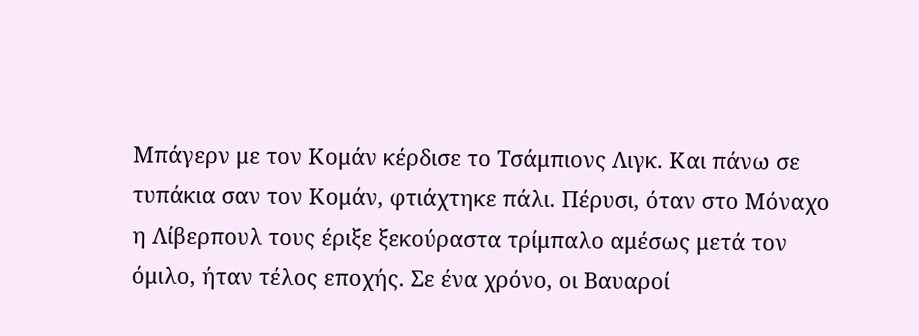Μπάγερν με τον Κομάν κέρδισε το Τσάμπιονς Λιγκ. Και πάνω σε τυπάκια σαν τον Κομάν, φτιάχτηκε πάλι. Πέρυσι, όταν στο Μόναχο η Λίβερπουλ τους έριξε ξεκούραστα τρίμπαλο αμέσως μετά τον όμιλο, ήταν τέλος εποχής. Σε ένα χρόνο, οι Βαυαροί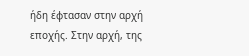ήδη έφτασαν στην αρχή εποχής. Στην αρχή, της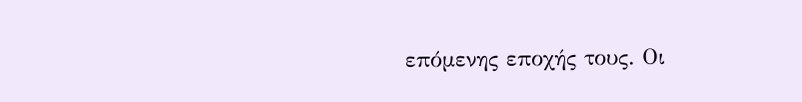επόμενης εποχής τους. Οι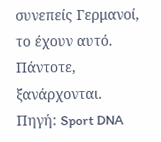συνεπείς Γερμανοί, το έχουν αυτό. Πάντοτε, ξανάρχονται.
Πηγή: Sport DNA